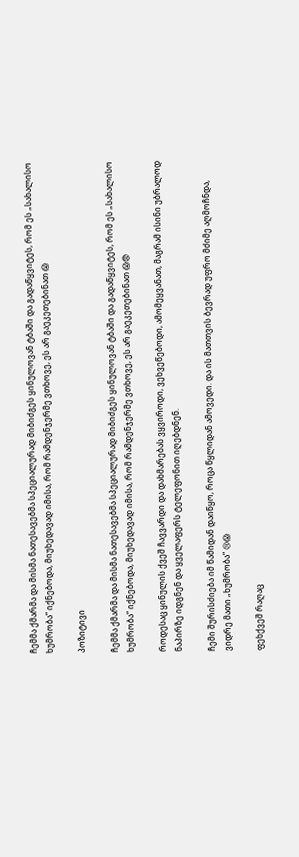ჩემმა ქმარმა და მისმა ნათესავებმა სპეციალურად მიბიძგეს ყინულოვან ტბაში და გადაწყვიტეს, რომ ეს „სახალისო ხუმრობა“ იქნებოდა, მიუხედავად იმისა, რომ რამდენჯერმე ვთხოვე, ეს არ გაეკეთებინათ 😱

პოზიტივი

ჩემმა ქმარმა და მისმა ნათესავებმა სპეციალურად მიბიძგეს ყინულოვან ტბაში და გადაწყვიტეს, რომ ეს „სახალისო ხუმრობა“ იქნებოდა, მიუხედავად იმისა, რომ რამდენჯერმე ვთხოვე, ეს არ გაეკეთებინათ 😱😨

როდესაც ყინულის ქვეშ ჩავვარდი და დახმარებას ვყვიროდი, ვეხვეწებოდი, ამომეყვანათ, მაგრამ ისინი უბრალოდ ნაპირზე იდგნენ და ყველაფერს ტელეფონით იღებდნენ.

ჩემი შურისძიება იმ წამიდან დაიწყო, როცა წყლიდან ამოვედი. და ის მათთვის ბევრად უფრო მძიმე აღმოჩნდა, ვიდრე მათი „ხუმრობა“ 😢😱

ფეხქვეშ რაღაც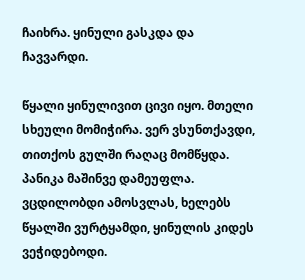ჩაიხრა. ყინული გასკდა და ჩავვარდი.

წყალი ყინულივით ცივი იყო. მთელი სხეული მომიჭირა. ვერ ვსუნთქავდი, თითქოს გულში რაღაც მომწყდა. პანიკა მაშინვე დამეუფლა. ვცდილობდი ამოსვლას, ხელებს წყალში ვურტყამდი, ყინულის კიდეს ვეჭიდებოდი.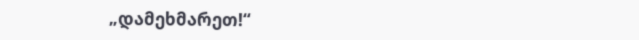„დამეხმარეთ!“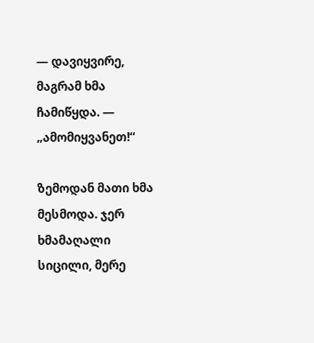— დავიყვირე, მაგრამ ხმა ჩამიწყდა. — „ამომიყვანეთ!“

ზემოდან მათი ხმა მესმოდა. ჯერ ხმამაღალი სიცილი, მერე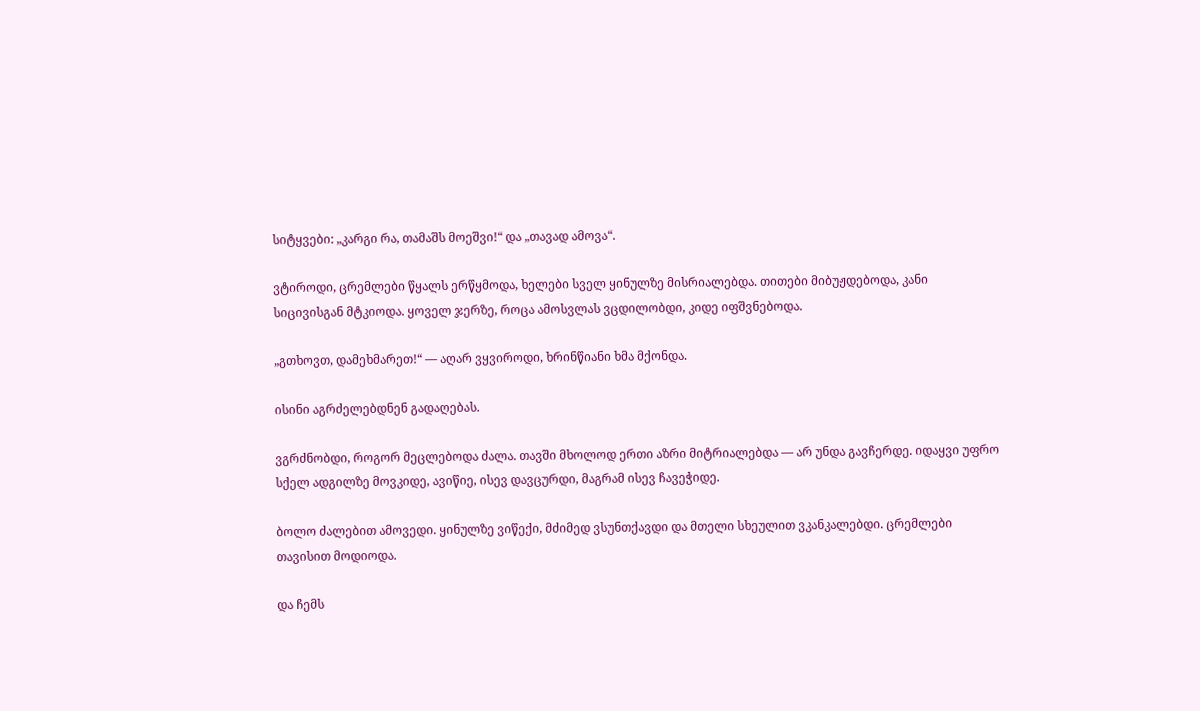სიტყვები: „კარგი რა, თამაშს მოეშვი!“ და „თავად ამოვა“.

ვტიროდი, ცრემლები წყალს ერწყმოდა, ხელები სველ ყინულზე მისრიალებდა. თითები მიბუჟდებოდა, კანი სიცივისგან მტკიოდა. ყოველ ჯერზე, როცა ამოსვლას ვცდილობდი, კიდე იფშვნებოდა.

„გთხოვთ, დამეხმარეთ!“ — აღარ ვყვიროდი, ხრინწიანი ხმა მქონდა.

ისინი აგრძელებდნენ გადაღებას.

ვგრძნობდი, როგორ მეცლებოდა ძალა. თავში მხოლოდ ერთი აზრი მიტრიალებდა — არ უნდა გავჩერდე. იდაყვი უფრო სქელ ადგილზე მოვკიდე, ავიწიე, ისევ დავცურდი, მაგრამ ისევ ჩავეჭიდე.

ბოლო ძალებით ამოვედი. ყინულზე ვიწექი, მძიმედ ვსუნთქავდი და მთელი სხეულით ვკანკალებდი. ცრემლები თავისით მოდიოდა.

და ჩემს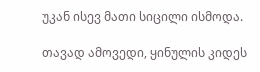უკან ისევ მათი სიცილი ისმოდა.

თავად ამოვედი, ყინულის კიდეს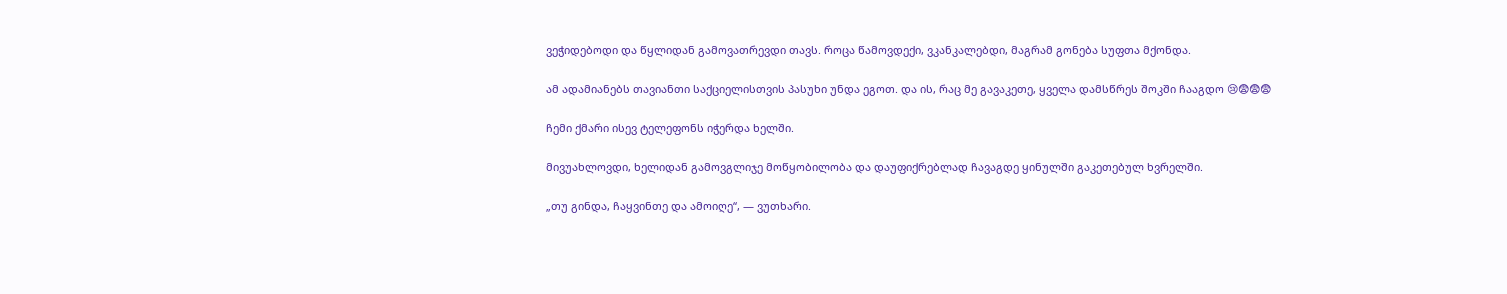ვეჭიდებოდი და წყლიდან გამოვათრევდი თავს. როცა წამოვდექი, ვკანკალებდი, მაგრამ გონება სუფთა მქონდა.

ამ ადამიანებს თავიანთი საქციელისთვის პასუხი უნდა ეგოთ. და ის, რაც მე გავაკეთე, ყველა დამსწრეს შოკში ჩააგდო 😢😨😨😨

ჩემი ქმარი ისევ ტელეფონს იჭერდა ხელში.

მივუახლოვდი, ხელიდან გამოვგლიჯე მოწყობილობა და დაუფიქრებლად ჩავაგდე ყინულში გაკეთებულ ხვრელში.

„თუ გინდა, ჩაყვინთე და ამოიღე“, — ვუთხარი.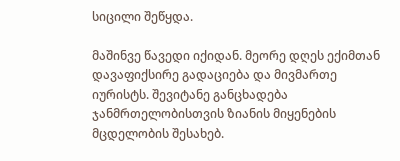სიცილი შეწყდა.

მაშინვე წავედი იქიდან. მეორე დღეს ექიმთან დავაფიქსირე გადაციება და მივმართე იურისტს. შევიტანე განცხადება ჯანმრთელობისთვის ზიანის მიყენების მცდელობის შესახებ.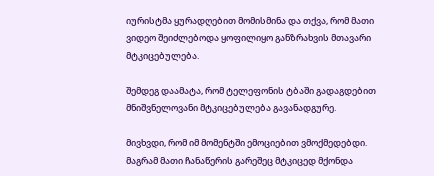იურისტმა ყურადღებით მომისმინა და თქვა, რომ მათი ვიდეო შეიძლებოდა ყოფილიყო განზრახვის მთავარი მტკიცებულება.

შემდეგ დაამატა, რომ ტელეფონის ტბაში გადაგდებით მნიშვნელოვანი მტკიცებულება გავანადგურე.

მივხვდი, რომ იმ მომენტში ემოციებით ვმოქმედებდი. მაგრამ მათი ჩანაწერის გარეშეც მტკიცედ მქონდა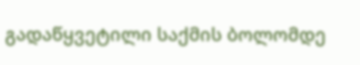გადაწყვეტილი საქმის ბოლომდე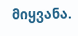მიყვანა.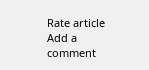Rate article
Add a comment